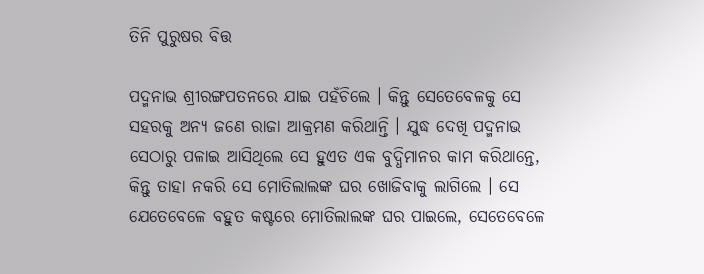ତିନି ପୁରୁଷର ବିତ୍ତ

ପଦ୍ମନାଭ ଶ୍ରୀରଙ୍ଗପତନରେ ଯାଇ ପହଁଚିଲେ । କିନ୍ତୁ ସେତେବେଳକୁ ସେ ସହରକୁ ଅନ୍ୟ ଜଣେ ରାଜା ଆକ୍ରମଣ କରିଥାନ୍ତି । ଯୁଦ୍ଧ ଦେଖି ପଦ୍ମନାଭ ସେଠାରୁ ପଳାଇ ଆସିଥିଲେ ସେ ହୁଏତ ଏକ ବୁଦ୍ଧିମାନର କାମ କରିଥାନ୍ତେ, କିନ୍ତୁ ତାହା ନକରି ସେ ମୋତିଲାଲଙ୍କ ଘର ଖୋଜିବାକୁ ଲାଗିଲେ । ସେ ଯେତେବେଳେ ବହୁତ କଷ୍ଟରେ ମୋତିଲାଲଙ୍କ ଘର ପାଇଲେ, ସେତେବେଳେ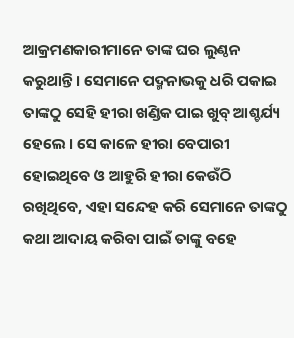ଆକ୍ରମଣକାରୀମାନେ ତାଙ୍କ ଘର ଲୁଣ୍ଠନ କରୁଥାନ୍ତି । ସେମାନେ ପଦ୍ମନାଭକୁ ଧରି ପକାଇ ତାଙ୍କଠୁ ସେହି ହୀରା ଖଣ୍ଡିକ ପାଇ ଖୁବ୍ ଆଶ୍ଚର୍ଯ୍ୟ ହେଲେ । ସେ କାଳେ ହୀରା ବେପାରୀ ହୋଇଥିବେ ଓ ଆହୁରି ହୀରା କେଉଁଠି ରଖିଥିବେ, ଏହା ସନ୍ଦେହ କରି ସେମାନେ ତାଙ୍କଠୁ କଥା ଆଦାୟ କରିବା ପାଇଁ ତାଙ୍କୁ ବହେ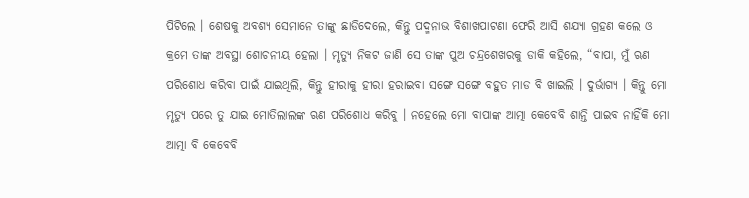ପିଟିଲେ । ଶେଷକୁ ଅବଶ୍ୟ ସେମାନେ ତାଙ୍କୁ ଛାଡିଦେଲେ, କିନ୍ତୁ ପଦ୍ମନାଭ ବିଶାଖପାଟଣା ଫେରି ଆସି ଶଯ୍ୟା ଗ୍ରହଣ କଲେ ଓ କ୍ରମେ ତାଙ୍କ ଅବସ୍ଥା ଶୋଚନୀୟ ହେଲା । ମୃତ୍ୟୁ ନିକଟ ଜାଣି ସେ ତାଙ୍କ ପୁଅ ଚନ୍ଦ୍ରଶେଖରକୁ ଡାକି କହିଲେ, “ବାପା, ମୁଁ ଋଣ ପରିଶୋଧ କରିବା ପାଇଁ ଯାଇଥିଲି, କିନ୍ତୁ ହୀରାକୁ ହୀରା ହରାଇବା ସଙ୍ଗେ ସଙ୍ଗେ ବହୁତ ମାଡ ବି ଖାଇଲି । ଦୁର୍ଭାଗ୍ୟ । କିନ୍ତୁ ମୋ ମୃତ୍ୟୁ ପରେ ତୁ ଯାଇ ମୋତିଲାଲଙ୍କ ଋଣ ପରିଶୋଧ କରିବୁ । ନହେଲେ ମୋ ବାପାଙ୍କ ଆତ୍ମା କେବେବି ଶାନ୍ତି ପାଇବ ନାହିଁକି ମୋ ଆତ୍ମା ବି କେବେବି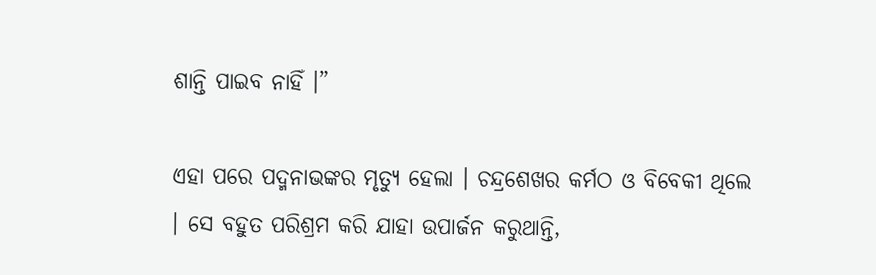ଶାନ୍ତି ପାଇବ ନାହିଁ ।”

ଏହା ପରେ ପଦ୍ମନାଭଙ୍କର ମୃତ୍ୟୁ ହେଲା । ଚନ୍ଦ୍ରଶେଖର କର୍ମଠ ଓ ବିବେକୀ ଥିଲେ । ସେ ବହୁତ ପରିଶ୍ରମ କରି ଯାହା ଉପାର୍ଜନ କରୁଥାନ୍ତି,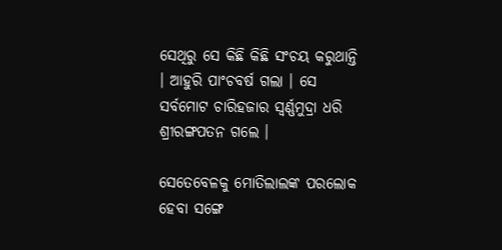ସେଥିରୁ ସେ କିଛି କିଛି ସଂଚୟ କରୁଥାନ୍ତି । ଆହୁରି ପାଂଚବର୍ଷ ଗଲା । ସେ ସର୍ବମୋଟ ଚାରିହଜାର ସ୍ୱର୍ଣ୍ଣମୁଦ୍ରା ଧରି ଶ୍ରୀରଙ୍ଗପତନ ଗଲେ ।

ସେତେବେଳକୁ ମୋତିଲାଲଙ୍କ ପରଲୋକ ହେବା ସଙ୍ଗେ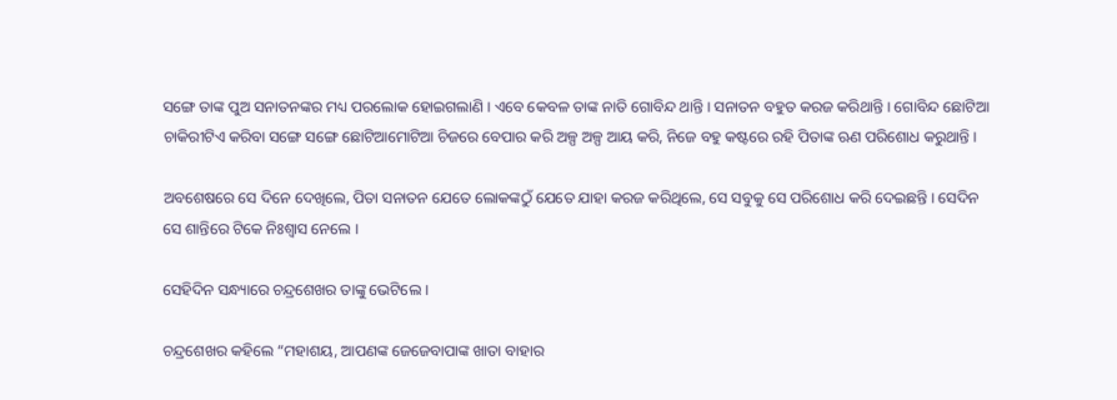ସଙ୍ଗେ ତାଙ୍କ ପୁଅ ସନାତନଙ୍କର ମଧ୍ୟ ପରଲୋକ ହୋଇଗଲାଣି । ଏବେ କେବଳ ତାଙ୍କ ନାତି ଗୋବିନ୍ଦ ଥାନ୍ତି । ସନାତନ ବହୁତ କରଜ କରିଥାନ୍ତି । ଗୋବିନ୍ଦ ଛୋଟିଆ ଚାକିରୀଟିଏ କରିବା ସଙ୍ଗେ ସଙ୍ଗେ ଛୋଟିଆମୋଟିଆ ଚିଜରେ ବେପାର କରି ଅଳ୍ପ ଅଳ୍ପ ଆୟ କରି, ନିଜେ ବହୁ କଷ୍ଟରେ ରହି ପିତାଙ୍କ ଋଣ ପରିଶୋଧ କରୁଥାନ୍ତି ।

ଅବଶେଷରେ ସେ ଦିନେ ଦେଖିଲେ, ପିତା ସନାତନ ଯେତେ ଲୋକଙ୍କଠୁଁ ଯେତେ ଯାହା କରଜ କରିଥିଲେ, ସେ ସବୁକୁ ସେ ପରିଶୋଧ କରି ଦେଇଛନ୍ତି । ସେଦିନ ସେ ଶାନ୍ତିରେ ଟିକେ ନିଃଶ୍ୱାସ ନେଲେ ।

ସେହିଦିନ ସନ୍ଧ୍ୟାରେ ଚନ୍ଦ୍ରଶେଖର ତାଙ୍କୁ ଭେଟିଲେ ।

ଚନ୍ଦ୍ରଶେଖର କହିଲେ “ମହାଶୟ, ଆପଣଙ୍କ ଜେଜେବାପାଙ୍କ ଖାତା ବାହାର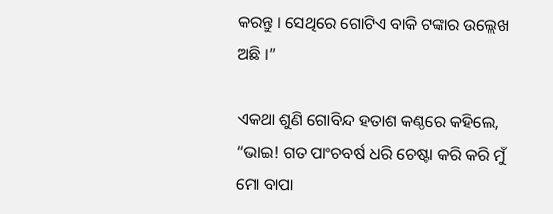କରନ୍ତୁ । ସେଥିରେ ଗୋଟିଏ ବାକି ଟଙ୍କାର ଉଲ୍ଲେଖ ଅଛି ।”

ଏକଥା ଶୁଣି ଗୋବିନ୍ଦ ହତାଶ କଣ୍ଠରେ କହିଲେ, “ଭାଇ! ଗତ ପାଂଚବର୍ଷ ଧରି ଚେଷ୍ଟା କରି କରି ମୁଁ ମୋ ବାପା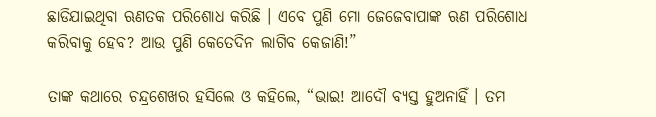ଛାଡିଯାଇଥିବା ଋଣତକ ପରିଶୋଧ କରିଛି । ଏବେ ପୁଣି ମୋ ଜେଜେବାପାଙ୍କ ଋଣ ପରିଶୋଧ କରିବାକୁ ହେବ? ଆଉ ପୁଣି କେତେଦିନ ଲାଗିବ କେଜାଣି!”

ତାଙ୍କ କଥାରେ ଚନ୍ଦ୍ରଶେଖର ହସିଲେ ଓ କହିଲେ, “ଭାଇ! ଆଦୌ ବ୍ୟସ୍ତ ହୁଅନାହିଁ । ତମ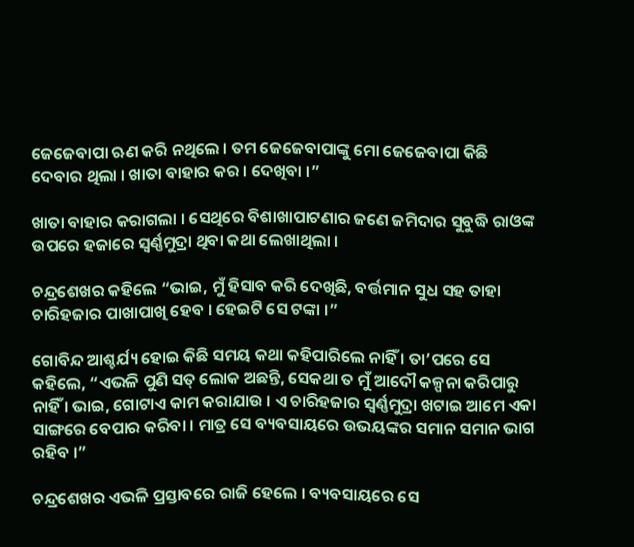ଜେଜେବାପା ଋଣ କରି ନଥିଲେ । ତମ ଜେଜେବାପାଙ୍କୁ ମୋ ଜେଜେବାପା କିଛି ଦେବାର ଥିଲା । ଖାତା ବାହାର କର । ଦେଖିବା ।”

ଖାତା ବାହାର କରାଗଲା । ସେଥିରେ ବିଶାଖାପାଟଣାର ଜଣେ ଜମିଦାର ସୁବୁଦ୍ଧି ରାଓଙ୍କ ଉପରେ ହଜାରେ ସ୍ୱର୍ଣ୍ଣମୁଦ୍ରା ଥିବା କଥା ଲେଖାଥିଲା ।

ଚନ୍ଦ୍ରଶେଖର କହିଲେ “ଭାଇ, ମୁଁ ହିସାବ କରି ଦେଖିଛି, ବର୍ତ୍ତମାନ ସୁଧ ସହ ତାହା ଚାରିହଜାର ପାଖାପାଖି ହେବ । ହେଇଟି ସେ ଟଙ୍କା ।”

ଗୋବିନ୍ଦ ଆଶ୍ଚର୍ଯ୍ୟ ହୋଇ କିଛି ସମୟ କଥା କହିପାରିଲେ ନାହିଁ । ତା’ପରେ ସେ କହିଲେ, “ଏଭଳି ପୁଣି ସତ୍ ଲୋକ ଅଛନ୍ତି, ସେକଥା ତ ମୁଁ ଆଦୌ କଳ୍ପନା କରିପାରୁ ନାହିଁ । ଭାଇ, ଗୋଟାଏ କାମ କରାଯାଉ । ଏ ଚାରିହଜାର ସ୍ୱର୍ଣ୍ଣମୁଦ୍ରା ଖଟାଇ ଆମେ ଏକା ସାଙ୍ଗରେ ବେପାର କରିବା । ମାତ୍ର ସେ ବ୍ୟବସାୟରେ ଉଭୟଙ୍କର ସମାନ ସମାନ ଭାଗ ରହିବ ।”

ଚନ୍ଦ୍ରଶେଖର ଏଭଳି ପ୍ରସ୍ତାବରେ ରାଜି ହେଲେ । ବ୍ୟବସାୟରେ ସେ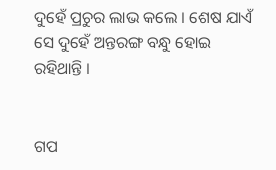ଦୁହେଁ ପ୍ରଚୁର ଲାଭ କଲେ । ଶେଷ ଯାଏଁ ସେ ଦୁହେଁ ଅନ୍ତରଙ୍ଗ ବନ୍ଧୁ ହୋଇ ରହିଥାନ୍ତି ।


ଗପ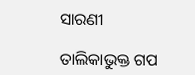ସାରଣୀ

ତାଲିକାଭୁକ୍ତ ଗପ